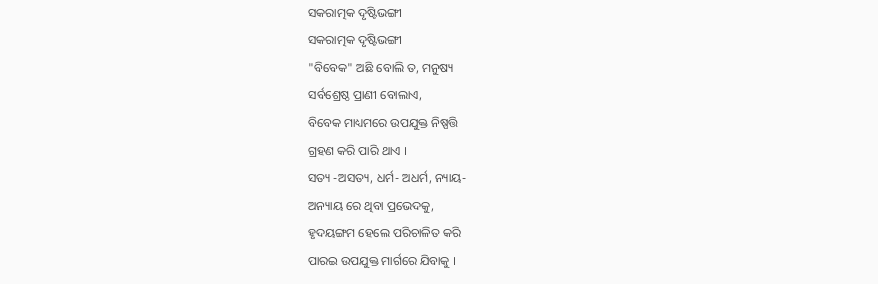ସକରାତ୍ମକ ଦୃଷ୍ଟିଭଙ୍ଗୀ
ସକରାତ୍ମକ ଦୃଷ୍ଟିଭଙ୍ଗୀ
"ବିବେକ" ଅଛି ବୋଲି ତ, ମନୁଷ୍ୟ
ସର୍ବଶ୍ରେଷ୍ଠ ପ୍ରାଣୀ ବୋଲାଏ,
ବିବେକ ମାଧ୍ୟମରେ ଉପଯୁକ୍ତ ନିଷ୍ପତ୍ତି
ଗ୍ରହଣ କରି ପାରି ଥାଏ ।
ସତ୍ୟ -ଅସତ୍ୟ, ଧର୍ମ- ଅଧର୍ମ, ନ୍ୟାୟ-
ଅନ୍ୟାୟ ରେ ଥିବା ପ୍ରଭେଦକୁ,
ହୃଦୟଙ୍ଗମ ହେଲେ ପରିଚାଳିତ କରି
ପାରଇ ଉପଯୁକ୍ତ ମାର୍ଗରେ ଯିବାକୁ ।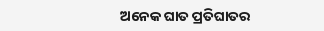ଅନେକ ଘାତ ପ୍ରତିଘାତର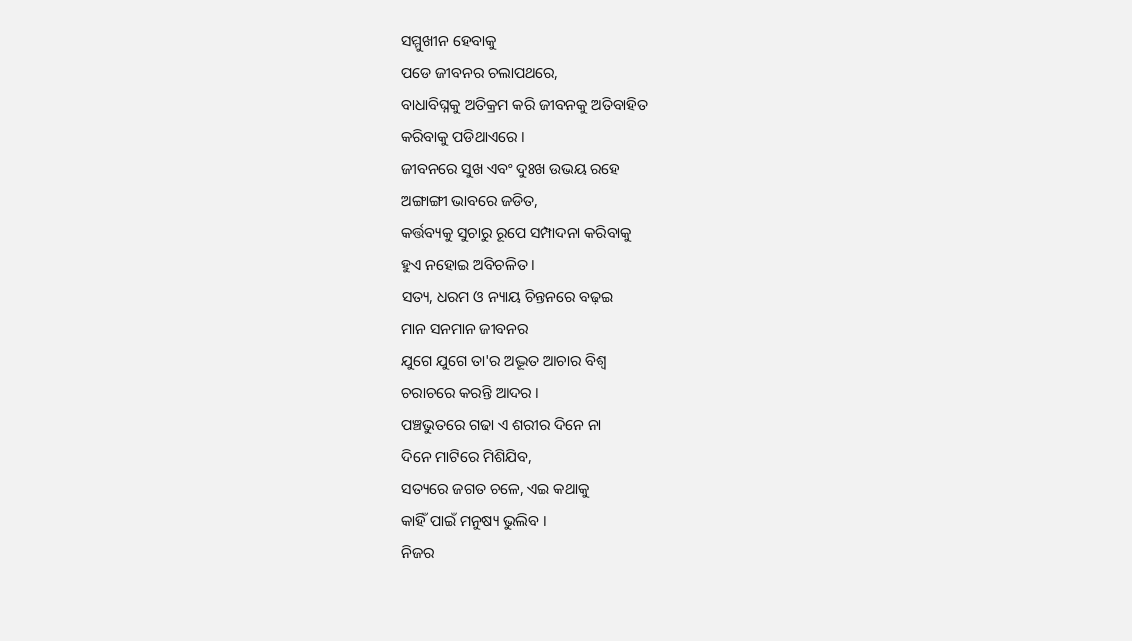ସମ୍ମୁଖୀନ ହେବାକୁ
ପଡେ ଜୀବନର ଚଲାପଥରେ,
ବାଧାବିଘ୍ନକୁ ଅତିକ୍ରମ କରି ଜୀବନକୁ ଅତିବାହିତ
କରିବାକୁ ପଡିଥାଏରେ ।
ଜୀବନରେ ସୁଖ ଏବଂ ଦୁଃଖ ଉଭୟ ରହେ
ଅଙ୍ଗାଙ୍ଗୀ ଭାବରେ ଜଡିତ,
କର୍ତ୍ତବ୍ୟକୁ ସୁଚାରୁ ରୂପେ ସମ୍ପାଦନା କରିବାକୁ
ହୁଏ ନହୋଇ ଅବିଚଳିତ ।
ସତ୍ୟ, ଧରମ ଓ ନ୍ୟାୟ ଚିନ୍ତନରେ ବଢ଼ଇ
ମାନ ସନମାନ ଜୀବନର
ଯୁଗେ ଯୁଗେ ତା'ର ଅଦ୍ଭୂତ ଆଚାର ବିଶ୍ୱ
ଚରାଚରେ କରନ୍ତି ଆଦର ।
ପଞ୍ଚଭୁତରେ ଗଢା ଏ ଶରୀର ଦିନେ ନା
ଦିନେ ମାଟିରେ ମିଶିଯିବ,
ସତ୍ୟରେ ଜଗତ ଚଳେ, ଏଇ କଥାକୁ
କାହିଁ ପାଇଁ ମନୁଷ୍ୟ ଭୁଲିବ ।
ନିଜର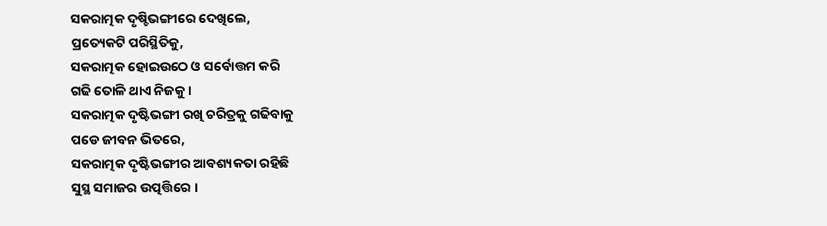ସକରାତ୍ମକ ଦୃଷ୍ଚିଭଙ୍ଗୀରେ ଦେଖିଲେ,
ପ୍ରତ୍ୟେକଟି ପରିସ୍ଥିତିକୁ,
ସକରାତ୍ମକ ହୋଇଉଠେ ଓ ସର୍ବୋତ୍ତମ କରି
ଗଢି ତୋଳି ଥାଏ ନିଜକୁ ।
ସକରାତ୍ମକ ଦୃଷ୍ଟିଭଙ୍ଗୀ ରଖି ଚରିତ୍ରକୁ ଗଢିବାକୁ
ପଡେ ଜୀବନ ଭିତରେ,
ସକରାତ୍ମକ ଦୃଷ୍ଟିଭଙ୍ଗୀର ଆବଶ୍ୟକତା ରହିଛି
ସୁସ୍ଥ ସମାଜର ଉତ୍ପତ୍ତିରେ ।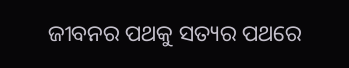ଜୀବନର ପଥକୁ ସତ୍ୟର ପଥରେ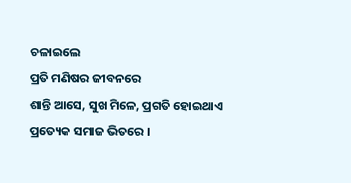ଚଳାଇଲେ
ପ୍ରତି ମଣିଷର ଜୀବନରେ
ଶାନ୍ତି ଆସେ, ସୁଖ ମିଳେ, ପ୍ରଗତି ହୋଇଥାଏ
ପ୍ରତ୍ୟେକ ସମାଜ ଭିତରେ ।